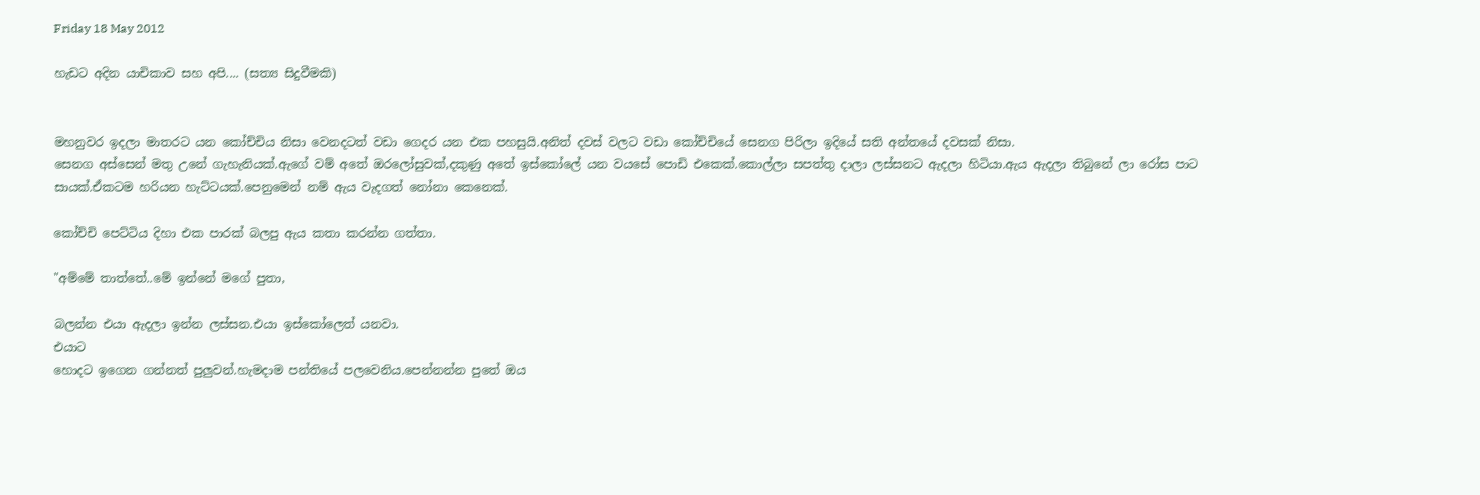Friday 18 May 2012

හැඩට අදින යාචිකාව සහ අපි.... (සත්‍ය සිදුවීමකි)


මහනුවර ඉදලා මාතරට යන කෝච්චිය නිසා වෙනදටත් වඩා ගෙදර යන එක පහසුයි.අනිත් දවස් වලට වඩා කෝච්චියේ සෙනග පිරිලා ඉදියේ සති අන්තයේ දවසක් නිසා.
සෙනග අස්සෙන් මතු උනේ ගැහැනියක්.ඇගේ වම් අතේ ඔරලෝසුවක්,දකුණු අතේ ඉස්කෝලේ යන වයසේ පොඩි එකෙක්.කොල්ලා සපත්තු දාලා ලස්සනට ඇදලා හිටියා.ඇය ඇදලා තිබුනේ ලා රෝස පාට සායක්.ඒකටම හරියන හැට්ටයක්.පෙනුමෙන් නම් ඇය වැදගත් නෝනා කෙනෙක්.

කෝච්චි පෙට්ටිය දිහා එක පාරක් බලපු ඇය කතා කරන්න ගත්තා.

"අම්මේ තාත්තේ..මේ ඉන්නේ මගේ පුතා,

බලන්න එයා ඇදලා ඉන්න ලස්සන.එයා ඉස්කෝලෙත් යනවා.
එයාට
හොදට ඉගෙන ගන්නත් පුලුවන්.හැමදාම පන්තියේ පලවෙනිය.පෙන්නන්න පුතේ ඔය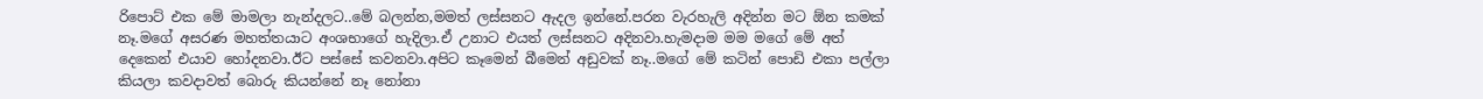රිපොට් එක මේ මාමලා නැන්දලට..මේ බලන්න,මමත් ලස්සනට ඇදල ඉන්නේ.පරන වැරහැලි අදින්න මට ඕන කමක් නෑ.මගේ අසරණ මහත්තයාට අංශභාගේ හැදිලා.ඒ උනාට එයත් ලස්සනට අදිනවා.හැමදාම මම මගේ මේ අත් දෙකෙන් එයාව හෝදනවා.ඊට පස්සේ කවනවා.අපිට කෑමෙන් බීමෙන් අඩුවක් නෑ..මගේ මේ කටින් පොඩි එකා පල්ලා කියලා කවදාවත් බොරු කියන්නේ නෑ නෝනා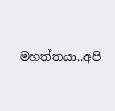මහත්තයා..අපි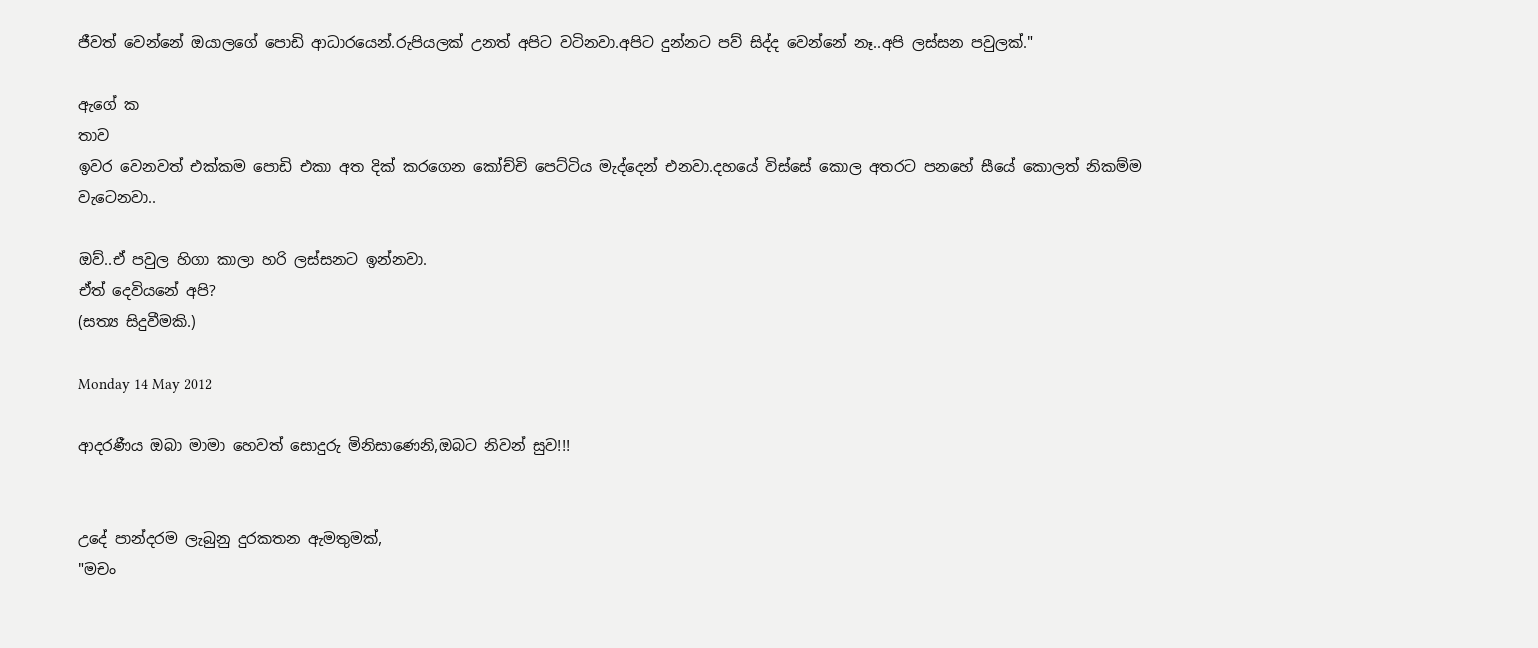ජීවත් වෙන්නේ ඔයාලගේ පොඩි ආධාරයෙන්.රුපියලක් උනත් අපිට වටිනවා.අපිට දුන්නට පව් සිද්ද වෙන්නේ නෑ..අපි ලස්සන පවුලක්."

ඇගේ ක
තාව
ඉවර වෙනවත් එක්කම පොඩි එකා අත දික් කරගෙන කෝච්චි පෙට්ටිය මැද්දෙන් එනවා.දහයේ විස්සේ කොල අතරට පනහේ සීයේ කොලත් නිකම්ම වැටෙනවා..

ඔව්..ඒ පවුල හිගා කාලා හරි ලස්සනට ඉන්නවා.
ඒත් දෙවියනේ අපි?
(සත්‍ය සිදුවීමකි.)

Monday 14 May 2012

ආදරණීය ඔබා මාමා හෙවත් සොදුරු මිනිසාණෙනි,ඔබට නිවන් සුව!!!


උදේ පාන්දරම ලැබුනු දුරකතන ඇමතුමක්,
"මචං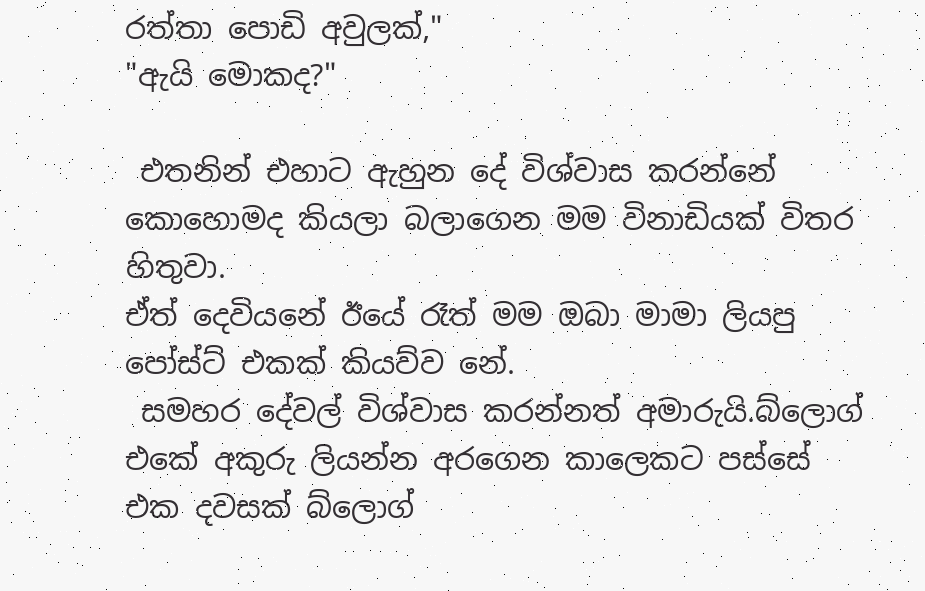රත්තා පොඩි අවුලක්,"
"ඇයි මොකද?"

 එතනින් එහාට ඇහුන දේ විශ්වාස කරන්නේ කොහොමද කියලා බලාගෙන මම විනාඩියක් විතර හිතුවා.
ඒත් දෙවියනේ ඊයේ රෑත් මම ඔබා මාමා ලියපු පෝස්ට් එකක් කියව්ව නේ.
 සමහර දේවල් විශ්වාස කරන්නත් අමාරුයි.බ්ලොග් එකේ අකුරු ලියන්න අරගෙන කාලෙකට පස්සේ එක දවසක් බ්ලොග්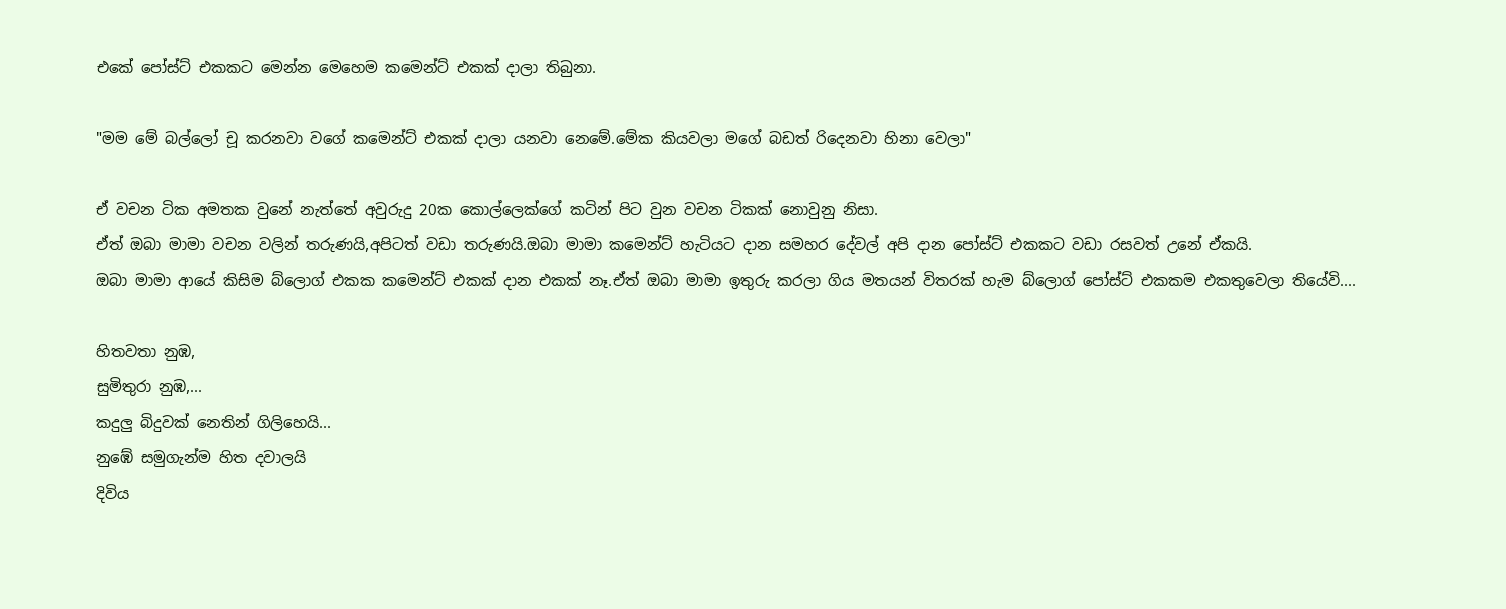එකේ පෝස්ට් එකකට මෙන්න මෙහෙම කමෙන්ට් එකක් දාලා තිබුනා.

"මම මේ බල්ලෝ චූ කරනවා වගේ කමෙන්ට් එකක් දාලා යනවා නෙමේ.මේක කියවලා මගේ බඩත් රිදෙනවා හිනා වෙලා"

ඒ වචන ටික අමතක වුනේ නැත්තේ අවුරුදු 20ක කොල්ලෙක්ගේ කටින් පිට වුන වචන ටිකක් නොවුනු නිසා.
ඒත් ඔබා මාමා වචන වලින් තරුණයි,අපිටත් වඩා තරුණයි.ඔබා මාමා කමෙන්ට් හැටියට දාන සමහර දේවල් අපි දාන පෝස්ට් එකකට වඩා රසවත් උනේ ඒකයි.
ඔබා මාමා ආයේ කිසිම බ්ලොග් එකක කමෙන්ට් එකක් දාන එකක් නෑ.ඒත් ඔබා මාමා ඉතුරු කරලා ගිය මතයන් විතරක් හැම බ්ලොග් පෝස්ට් එකකම එකතුවෙලා තියේවි....

හිතවතා නුඹ,
සුමිතුරා නුඹ,...
කදුලු බිදුවක් නෙතින් ගිලිහෙයි...
නුඹේ සමුගැන්ම හිත දවාලයි
දිවිය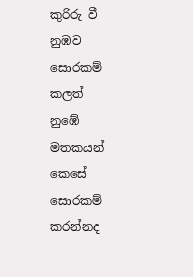කුරිරු වී
නුඹව සොරකම් කලත්
නුඹේ මතකයන්
කෙසේ සොරකම් කරන්නද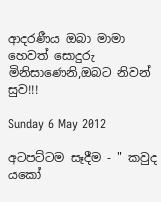ආදරණීය ඔබා මාමා හෙවත් සොදුරු මිනිසාණෙනි,ඔබට නිවන් සුව!!!

Sunday 6 May 2012

අටපට්ටම සෑදීම - " කවුද යකෝ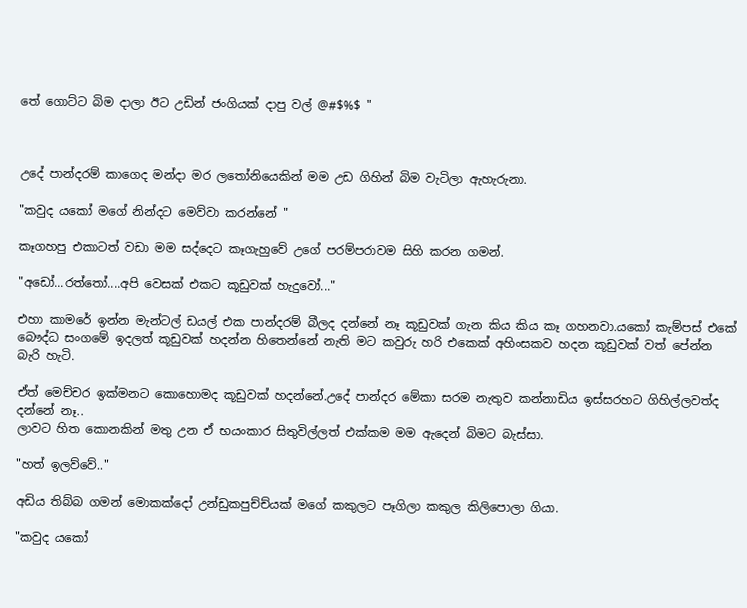තේ ගොට්ට බිම දාලා ඊට උඩින් ජංගියක් දාපු වල් @#$%$ "



උදේ පාන්දරම් කාගෙද මන්දා මර ලතෝනියෙකින් මම උඩ ගිහින් බිම වැටිලා ඇහැරුනා.

"කවුද යකෝ මගේ නින්දට මෙව්වා කරන්නේ "

කෑගහපු එකාටත් වඩා මම සද්දෙට කෑගැහුවේ උගේ පරම්පරාවම සිහි කරන ගමන්.

"අඩෝ...රත්තෝ....අපි වෙසක් එකට කූඩුවක් හැදුවෝ..."

එහා කාමරේ ඉන්න මැන්ටල් ඩයල් එක පාන්දරම් බීලද දන්නේ නෑ කූඩුවක් ගැන කිය කිය කෑ ගහනවා.යකෝ කැම්පස් එකේ බෞද්ධ සංගමේ ඉදලත් කූඩුවක් හදන්න හිතෙන්නේ නැති මට කවුරු හරි එකෙක් අහිංසකව හදන කූඩුවක් වත් පේන්න බැරි හැටි.

ඒත් මෙච්චර ඉක්මනට කොහොමද කූඩුවක් හදන්නේ.උදේ පාන්දර මේකා සරම නැතුව කන්නාඩිය ඉස්සරහට ගිහිල්ලවත්ද දන්නේ නෑ..
ලාවට හිත කොනකින් මතු උන ඒ භයංකාර සිතුවිල්ලත් එක්කම මම ඇදෙන් බිමට බැස්සා.

"හත් ඉලව්වේ.."

අඩිය තිබ්බ ගමන් මොකක්දෝ උන්ඩුකපුච්ච්යක් මගේ කකුලට පෑගිලා කකුල කිලිපොලා ගියා.

"කවුද යකෝ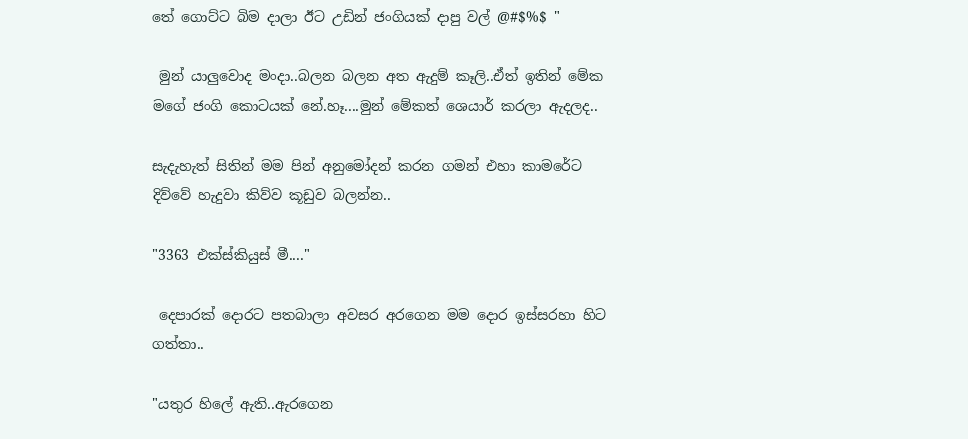තේ ගොට්ට බිම දාලා ඊට උඩින් ජංගියක් දාපු වල් @#$%$ "

 මුන් යාලුවොද මංදා..බලන බලන අත ඇදුම් කෑලි..ඒත් ඉතින් මේක මගේ ජංගි කොටයක් නේ.හෑ....මුන් මේකත් ශෙයාර් කරලා ඇදලද..

සැදැහැත් සිතින් මම පින් අනුමෝදන් කරන ගමන් එහා කාමරේට දිව්වේ හැදුවා කිව්ව කූඩුව බලන්න..

"3363 එක්ස්කියුස් මී...."

 දෙපාරක් දොරට පතබාලා අවසර අරගෙන මම දොර ඉස්සරහා හිට ගත්තා..

"යතුර හිලේ ඇති..ඇරගෙන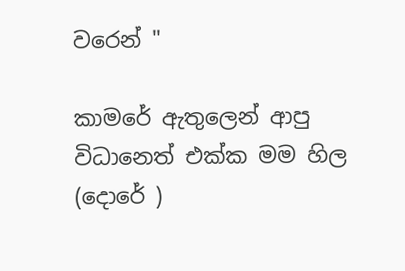වරෙන් "

කාමරේ ඇතුලෙන් ආපු විධානෙත් එක්ක මම හිල (දොරේ )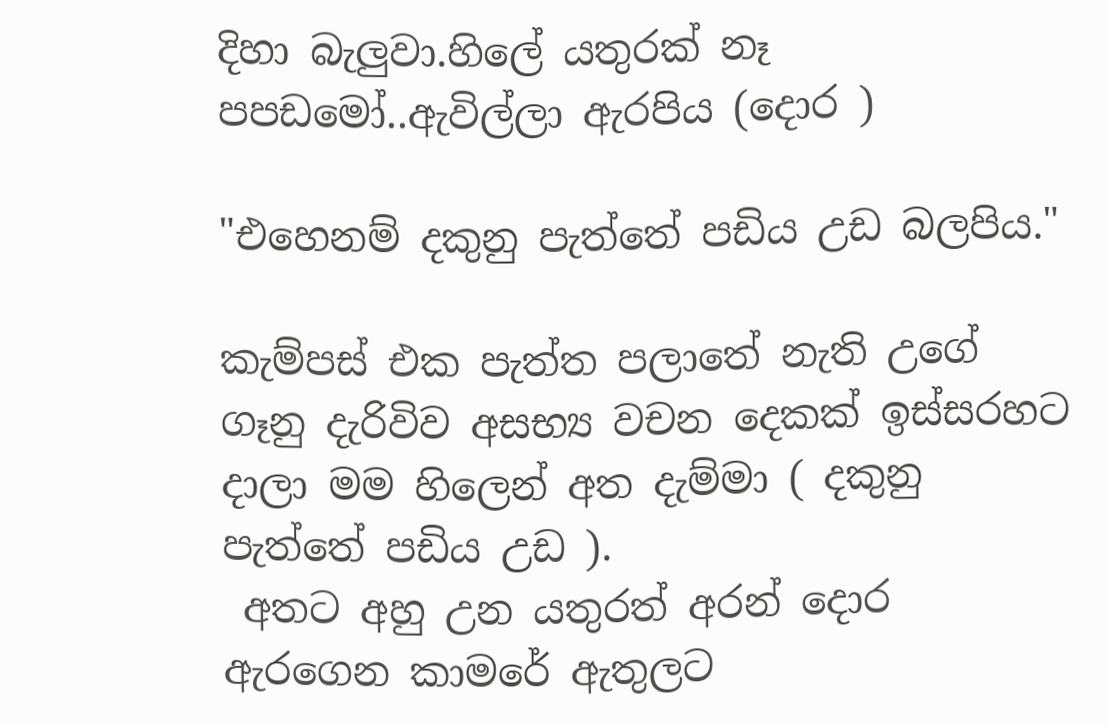දිහා බැලුවා.හිලේ යතුරක් නෑ පපඩමෝ..ඇවිල්ලා ඇරපිය (දොර )

"එහෙනම් දකුනු පැත්තේ පඩිය උඩ බලපිය."

කැම්පස් එක පැත්ත පලාතේ නැති උගේ ගෑනු දැරිවිව අසභ්‍ය වචන දෙකක් ඉස්සරහට දාලා මම හිලෙන් අත දැම්මා ( දකුනු පැත්තේ පඩිය උඩ ).
 අතට අහු උන යතුරත් අරන් දොර ඇරගෙන කාමරේ ඇතුලට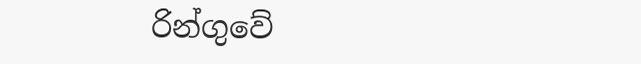රින්ගුවේ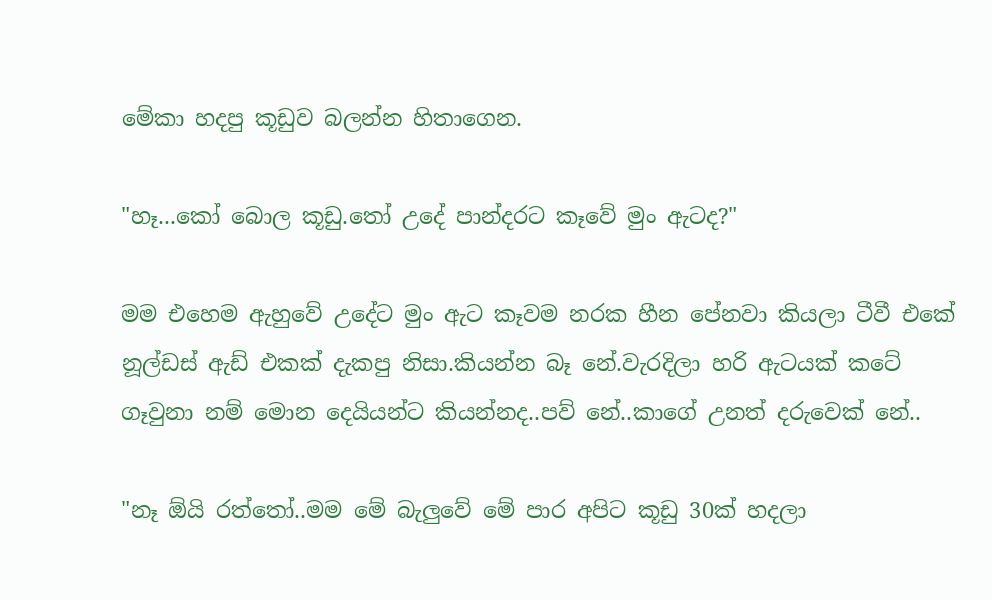මේකා හදපු කූඩුව බලන්න හිතාගෙන.

"හෑ...කෝ බොල කූඩු.තෝ උදේ පාන්දරට කෑවේ මුං ඇටද?"

මම එහෙම ඇහුවේ උදේට මුං ඇට කෑවම නරක හීන පේනවා කියලා ටීවී එකේ නූල්ඩස් ඇඩ් එකක් දැකපු නිසා.කියන්න බෑ නේ.වැරදිලා හරි ඇටයක් කටේ ගෑවුනා නම් මොන දෙයියන්ට කියන්නද..පව් නේ..කාගේ උනත් දරුවෙක් නේ..

"නෑ ඕයි රත්තෝ..මම මේ බැලුවේ මේ පාර අපිට කූඩු 30ක් හදලා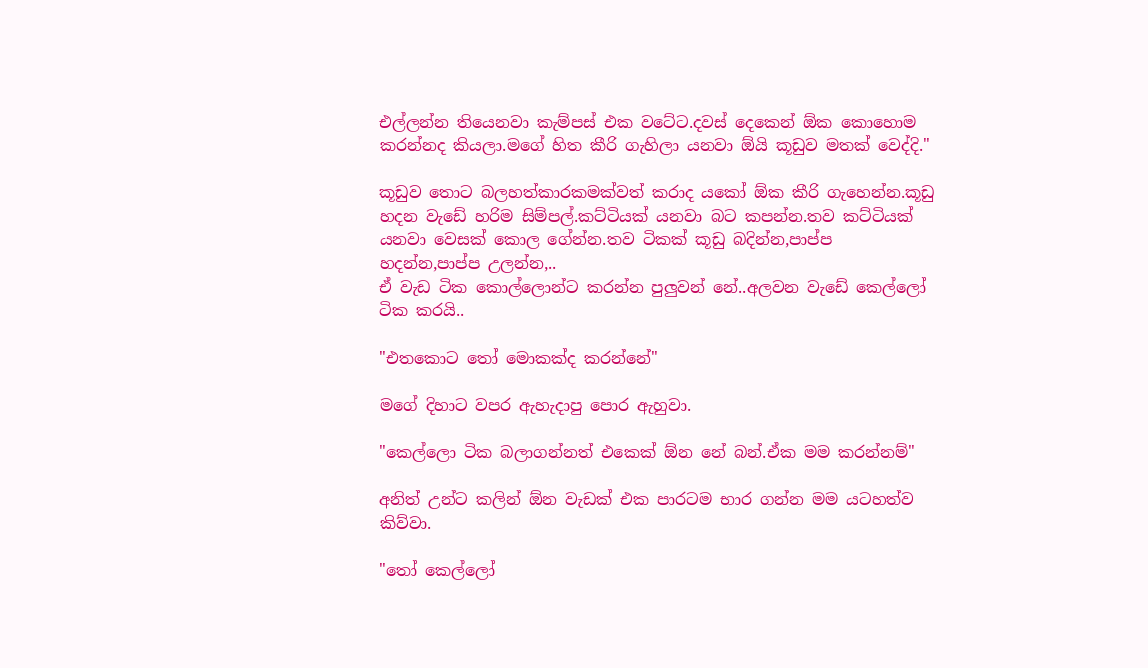එල්ලන්න තියෙනවා කැම්පස් එක වටේට.දවස් දෙකෙන් ඕක කොහොම කරන්නද කියලා.මගේ හිත කීරි ගැහිලා යනවා ඕයි කූඩුව මතක් වෙද්දි."

කූඩුව තොට බලහත්කාරකමක්වත් කරාද යකෝ ඕක කීරි ගැහෙන්න.කූඩු හදන වැඩේ හරිම සිම්පල්.කට්ටියක් යනවා බට කපන්න.තව කට්ටියක් යනවා වෙසක් කොල ගේන්න.තව ටිකක් කූඩු බදින්න,පාප්ප හදන්න,පාප්ප උලන්න,..
ඒ වැඩ ටික කොල්ලොන්ට කරන්න පුලුවන් නේ..අලවන වැඩේ කෙල්ලෝ ටික කරයි..

"එතකොට තෝ මොකක්ද කරන්නේ"

මගේ දිහාට වපර ඇහැදාපු පොර ඇහුවා.

"කෙල්ලො ටික බලාගන්නත් එකෙක් ඕන නේ බන්.ඒක මම කරන්නම්"

අනිත් උන්ට කලින් ඕන වැඩක් එක පාරටම භාර ගන්න මම යටහත්ව කිව්වා.

"තෝ කෙල්ලෝ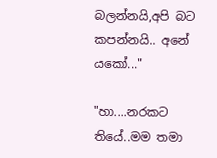බලන්නයි,අපි බට කපන්නයි.. අනේ යකෝ..."

"හා....නරකට තියේ..මම තමා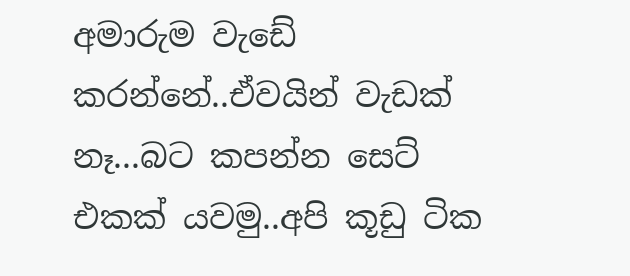අමාරුම වැඩේ කරන්නේ..ඒවයින් වැඩක් නෑ...බට කපන්න සෙට් එකක් යවමු..අපි කූඩු ටික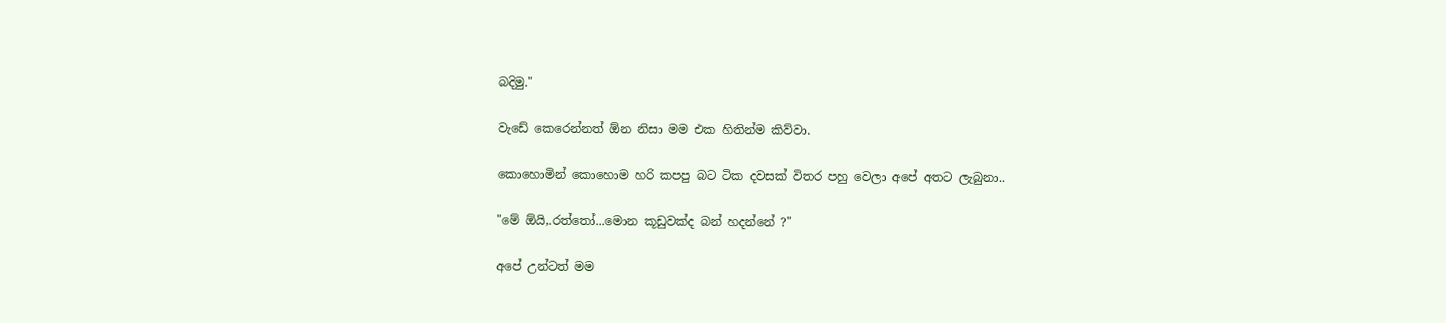බදිමු."

වැඩේ කෙරෙන්නත් ඕන නිසා මම එක හිතින්ම කිව්වා.

කොහොමින් කොහොම හරි කපපු බට ටික දවසක් විතර පහු වෙලා අපේ අතට ලැබුනා..

"මේ ඕයි,.රත්තෝ...මොන කූඩුවක්ද බන් හදන්නේ ?"

අපේ උන්ටත් මම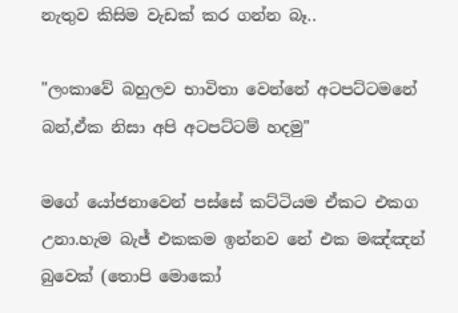නැතුව කිසිම වැඩක් කර ගන්න බෑ..

"ලංකාවේ බහුලව භාවිතා වෙන්නේ අටපට්ටමනේ බන්,ඒක නිසා අපි අටපට්ටම් හදමු"

මගේ යෝජනාවෙන් පස්සේ කට්ටියම ඒකට එකග උනා.හැම බැජ් එකකම ඉන්නව නේ එක මඤ්ඤන් බුවෙක් (තොපි මොකෝ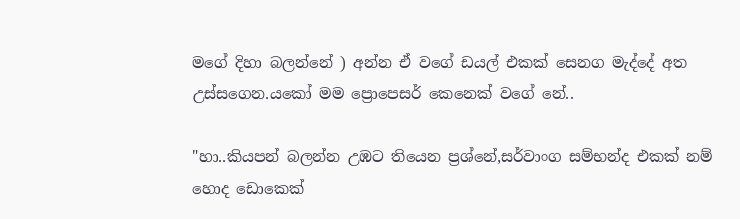මගේ දිහා බලන්නේ ) අන්න ඒ වගේ ඩයල් එකක් සෙනග මැද්දේ අත උස්සගෙන.යකෝ මම ප්‍රොපෙසර් කෙනෙක් වගේ නේ..

"හා..කියපන් බලන්න උඹට තියෙන ප්‍රශ්නේ,සර්වාංග සම්භන්ද එකක් නම් හොද ඩොකෙක්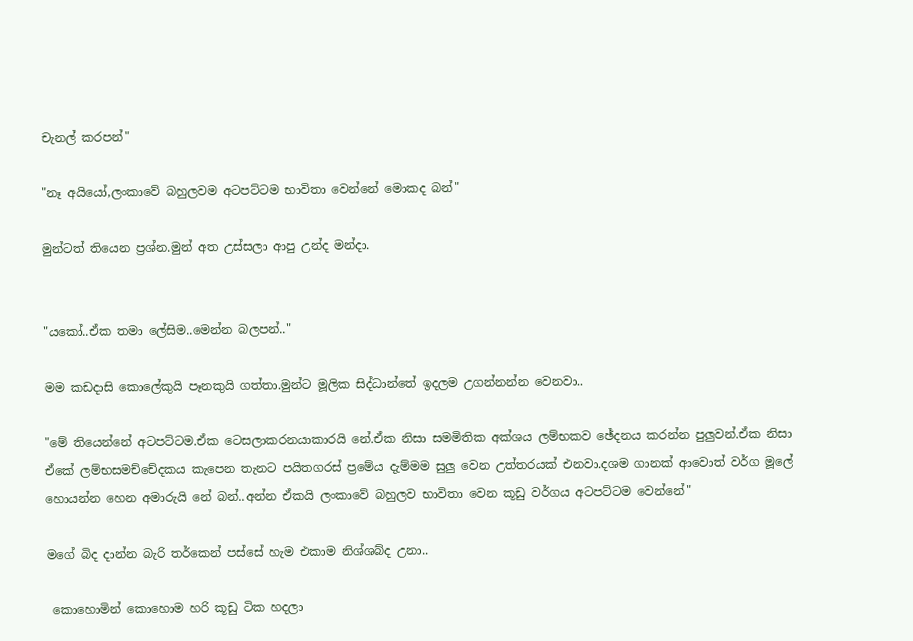චැනල් කරපන්"

"නෑ අයියෝ,ලංකාවේ බහුලවම අටපට්ටම භාවිතා වෙන්නේ මොකද බන්"

මුන්ටත් තියෙන ප්‍රශ්න.මුන් අත උස්සලා ආපු උන්ද මන්දා.


"යකෝ..ඒක තමා ලේසිම..මෙන්න බලපන්.."

මම කඩදාසි කොලේකුයි පෑනකුයි ගත්තා.මුන්ට මූලික සිද්ධාන්තේ ඉදලම උගන්නන්න වෙනවා..

"මේ තියෙන්නේ අටපට්ටම.ඒක ටෙසලාකරනයාකාරයි නේ.ඒක නිසා සමමිතික අක්ශය ලම්භකව ඡේදනය කරන්න පුලුවන්.ඒක නිසා ඒකේ ලම්භසමච්චේදකය කැපෙන තැනට පයිතගරස් ප්‍රමේය දැම්මම සුලු වෙන උත්තරයක් එනවා.දශම ගානක් ආවොත් වර්ග මූලේ හොයන්න හෙන අමාරුයි නේ බන්..අන්න ඒකයි ලංකාවේ බහුලව භාවිතා වෙන කූඩු වර්ගය අටපට්ටම වෙන්නේ"

මගේ බිද දාන්න බැරි තර්කෙන් පස්සේ හැම එකාම නිශ්ශබ්ද උනා..

 කොහොමින් කොහොම හරි කූඩු ටික හදලා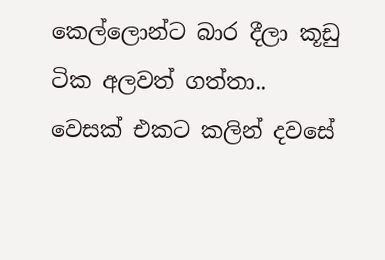කෙල්ලොන්ට බාර දීලා කූඩු ටික අලවත් ගත්තා..
වෙසක් එකට කලින් දවසේ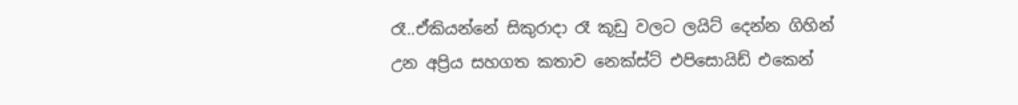රෑ..ඒකියන්නේ සිකුරාදා රෑ කූඩු වලට ලයිට් දෙන්න ගිහින් උන අප්‍රිය සහගත කතාව නෙක්ස්ට් එපිසොයිඩ් එකෙන්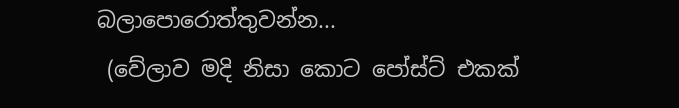බලාපොරොත්තුවන්න...
 (වේලාව මදි නිසා කොට පෝස්ට් එකක්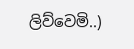ලිව්වෙමි..)